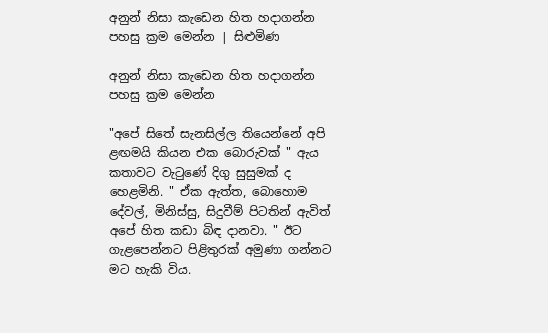අනුන් නිසා කැඩෙන හිත හදාගන්න පහසු ක්‍රම මෙන්න | සිළුමිණ

අනුන් නිසා කැඩෙන හිත හදාගන්න පහසු ක්‍රම මෙන්න

"අපේ සිතේ සැනසිල්ල තියෙන්නේ අපි ළඟමයි කියන එක බොරුවක් " ඇය කතාවට වැටුණේ දිගු සුසුමක් ද හෙළමිනි. " ඒක ඇත්ත, බොහොම දේවල්, මිනිස්සු, සිදුවීම් පිටතින් ඇවිත් අපේ හිත කඩා බිඳ දානවා. " ඊට ගැළපෙන්නට පිළිතුරක් අමුණා ගන්නට මට හැකි විය.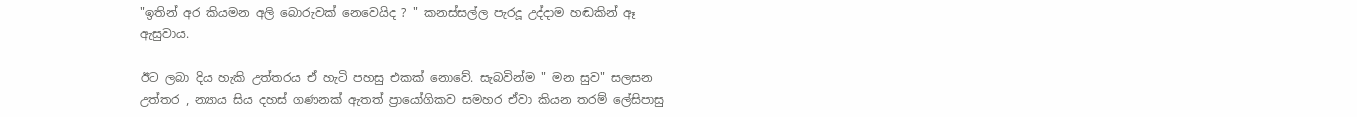"ඉතින් අර කියමන අලි බොරුවක් නෙවෙයිද ? " කනස්සල්ල පැරදූ උද්දාම හඬකින් ඈ ඇසුවාය.

ඊට ලබා දිය හැකි උත්තරය ඒ හැටි පහසු එකක් නොවේ. සැබවින්ම " මන සුව" සලසන උත්තර , න්‍යාය සිය දහස් ගණනක් ඇතත් ප්‍රායෝගිකව සමහර ඒවා කියන තරම් ලේසිපාසු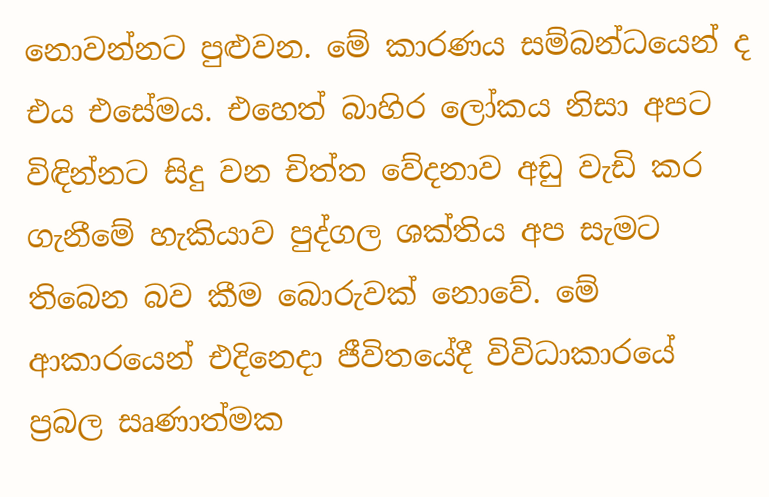නොවන්නට පුළුවන. මේ කාරණය සම්බන්ධයෙන් ද එය එසේමය. එහෙත් බාහිර ලෝකය නිසා අපට විඳින්නට සිදු වන චිත්ත වේදනාව අඩු වැඩි කර ගැනීමේ හැකියාව පුද්ගල ශක්තිය අප සැමට තිබෙන බව කීම බොරුවක් නොවේ. මේ ආකාරයෙන් එදිනෙදා ජීවිතයේදී විවිධාකාරයේ ප්‍රබල සෘණාත්මක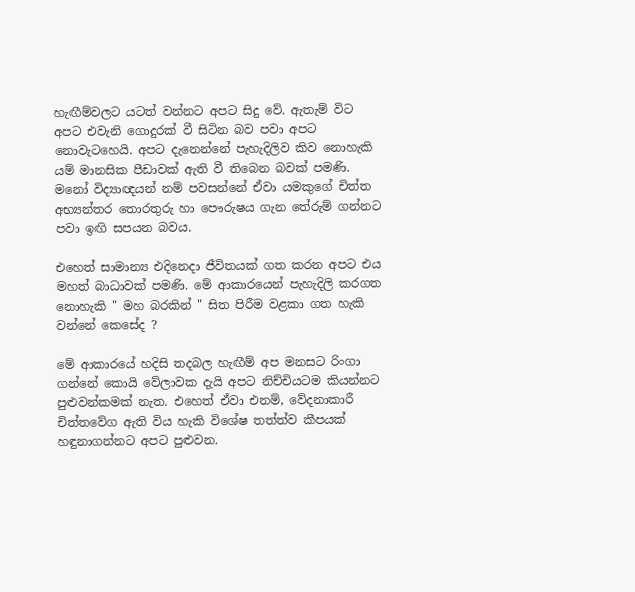හැඟීම්වලට යටත් වන්නට අපට සිදු වේ. ඇතැම් විට අපට එවැනි ගොදුරක් වී සිටින බව පවා අපට නොවැටහෙයි. අපට දැනෙන්නේ පැහැදිලිව කිව නොහැකි යම් මානසික පීඩාවක් ඇති වී තිබෙන බවක් පමණි. මනෝ විද්‍යාඥයන් නම් පවසන්නේ ඒවා යමකුගේ චිත්‍ත අභ්‍යන්තර තොරතුරු හා පෞරුෂය ගැන තේරුම් ගන්නට පවා ඉඟි සපයන බවය.

එහෙත් සාමාන්‍ය එදිනෙදා ජීවිතයක් ගත කරන අපට එය මහත් බාධාවක් පමණි. මේ ආකාරයෙන් පැහැදිලි කරගත නොහැකි " මහ බරකින් " සිත පිරීම වළකා ගත හැකි වන්නේ කෙසේද ?

මේ ආකාරයේ හදිසි තදබල හැඟීම් අප මනසට රිංගා ගන්නේ කොයි වේලාවක දැයි අපට නිච්චියටම කියන්නට පුළුවන්කමක් නැත. එහෙත් ඒවා එනම්, වේදනාකාරී චිත්තවේග ඇති විය හැකි විශේෂ තත්ත්ව කීපයක් හඳුනාගන්නට අපට පුළුවන.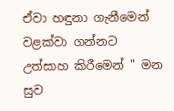ඒවා හඳුනා ගැනීමෙන් වළක්වා ගන්නට උත්සාහ කිරීමෙන් " මන සුව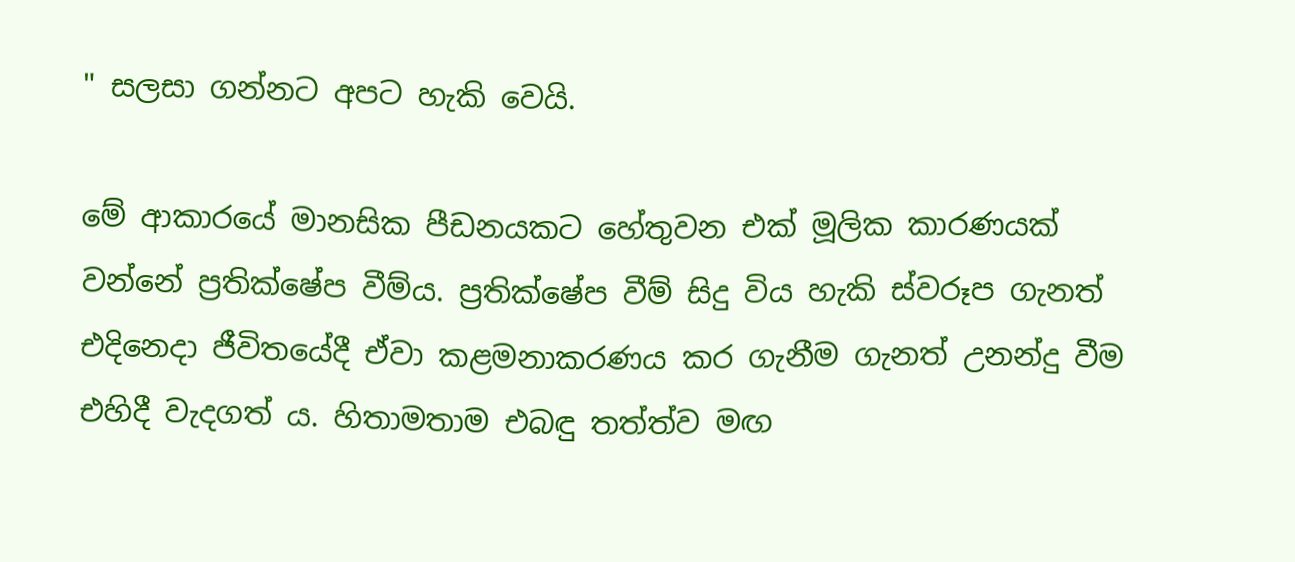" සලසා ගන්නට අපට හැකි වෙයි.

මේ ආකාරයේ මානසික පීඩනයකට හේතුවන එක් මූලික කාරණයක් වන්නේ ප්‍රතික්ෂේප වීම්ය. ප්‍රතික්ෂේප වීම් සිදු විය හැකි ස්වරූප ගැනත් එදිනෙදා ජීවිතයේදී ඒවා කළමනාකරණය කර ගැනීම ගැනත් උනන්දු වීම එහිදී වැදගත් ය. හිතාමතාම එබඳු තත්ත්ව මඟ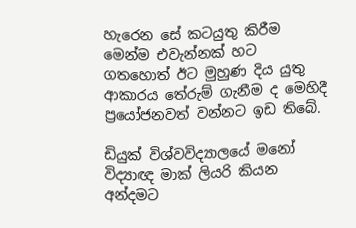හැරෙන සේ කටයුතු කිරීම මෙන්ම එවැන්නක් හට ගතහොත් ඊට මුහුණ දිය යුතු ආකාරය තේරුම් ගැනීම ද මෙහිදී ප්‍රයෝජනවත් වන්නට ඉඩ තිබේ.

ඩියුක් විශ්වවිද්‍යාලයේ මනෝ විද්‍යාඥ මාක් ලියරි කියන අන්දමට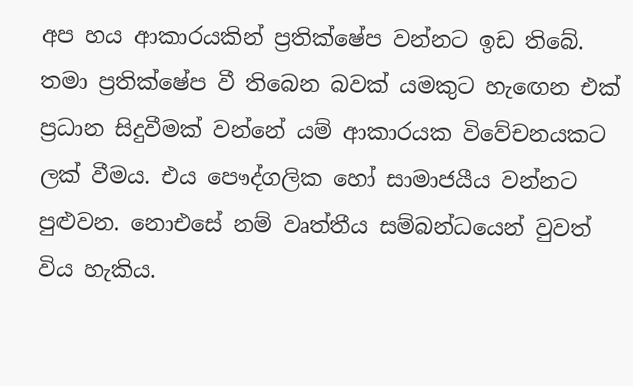අප හය ආකාරයකින් ප්‍රතික්ෂේප වන්නට ඉඩ තිබේ. තමා ප්‍රතික්ෂේප වී තිබෙන බවක් යමකුට හැඟෙන එක් ප්‍රධාන සිදුවීමක් වන්නේ යම් ආකාරයක විවේචනයකට ලක් වීමය. එය පෞද්ගලික හෝ සාමාජයීය වන්නට පුළුවන. නොඑසේ නම් වෘත්තීය සම්බන්ධයෙන් වුවත් විය හැකිය.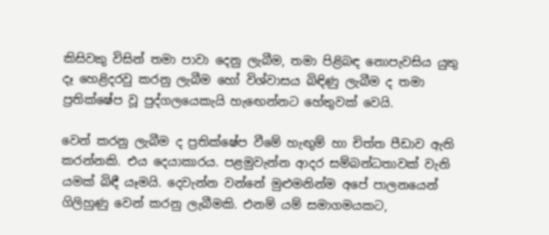කිසිවකු විසින් තමා පාවා දෙනු ලැබීම, තමා පිළිබඳ නොපැවසිය යුතු දෑ හෙළිදරවු කරනු ලැබීම හෝ විශ්වාසය බිඳිණු ලැබීම ද තමා ප්‍රතික්ෂේප වූ පුද්ගලයෙකැයි හැඟෙන්නට හේතුවක් වෙයි.

වෙන් කරනු ලැබීම ද ප්‍රතික්ෂේප වීමේ හැඟුම් හා චිත්ත පීඩාව ඇති කරන්නකි. එය දෙයාකාරය. පළමුවැන්න ආදර සම්බන්ධතාවක් වැනි යමක් බිඳී යෑමයි. දෙවැන්න වන්නේ මුළුමනින්ම අපේ පාලනයෙන් ගිලිහුණු වෙන් කරනු ලැබීමකි. එනම් යම් සමාගමයකට,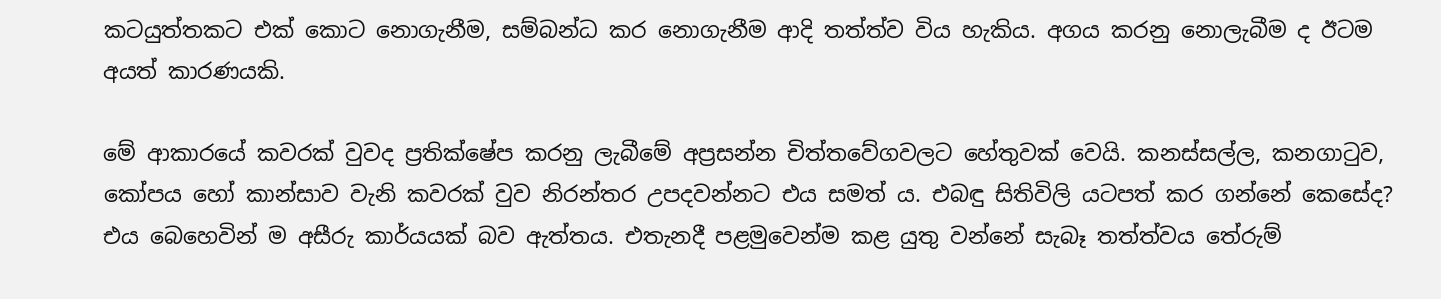කටයුත්තකට එක් කොට නොගැනීම, සම්බන්ධ කර නොගැනීම ආදි තත්ත්ව විය හැකිය. අගය කරනු නොලැබීම ද ඊටම අයත් කාරණයකි.

මේ ආකාරයේ කවරක් වුවද ප්‍රතික්ෂේප කරනු ලැබීමේ අප්‍රසන්න චිත්තවේගවලට හේතුවක් වෙයි. කනස්සල්ල, කනගාටුව, කෝපය හෝ කාන්සාව වැනි කවරක් වුව නිරන්තර උපදවන්නට එය සමත් ය. එබඳු සිතිවිලි යටපත් කර ගන්නේ කෙසේද? එය බෙහෙවින් ම අසීරු කාර්යයක් බව ඇත්තය. එතැනදී පළමුවෙන්ම කළ යුතු වන්නේ සැබෑ තත්ත්වය තේරුම්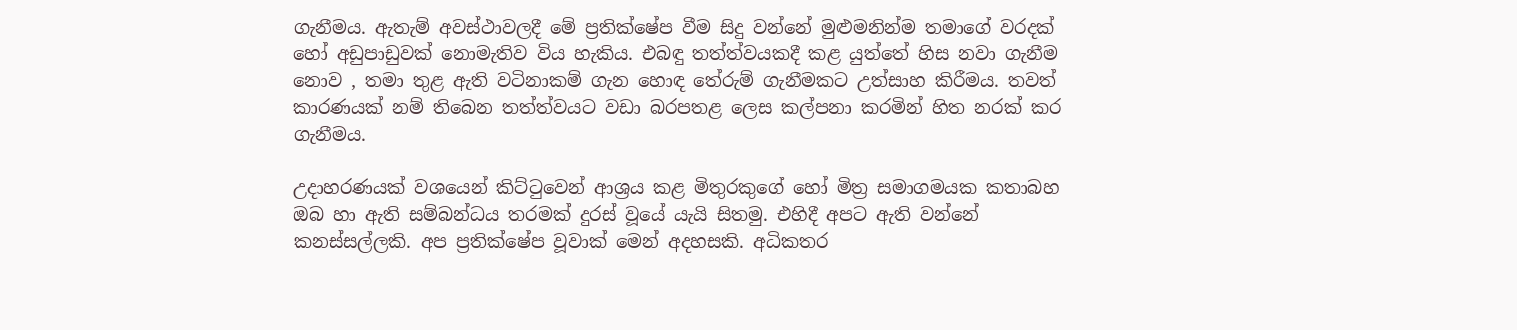ගැනීමය. ඇතැම් අවස්ථාවලදී මේ ප්‍රතික්ෂේප වීම සිදු වන්නේ මුළුමනින්ම තමාගේ වරදක් හෝ අඩුපාඩුවක් නොමැතිව විය හැකිය. එබඳු තත්ත්වයකදී කළ යුත්තේ හිස නවා ගැනීම නොව , තමා තුළ ඇති වටිනාකම් ගැන හොඳ තේරුම් ගැනීමකට උත්සාහ කිරීමය. තවත් කාරණයක් නම් තිබෙන තත්ත්වයට වඩා බරපතළ ලෙස කල්පනා කරමින් හිත නරක් කර ගැනීමය.

උදාහරණයක් වශයෙන් කිට්ටුවෙන් ආශ්‍රය කළ මිතුරකුගේ හෝ මිත්‍ර සමාගමයක කතාබහ ඔබ හා ඇති සම්බන්ධය තරමක් දුරස් වූයේ යැයි සිතමු. එහිදී අපට ඇති වන්නේ කනස්සල්ලකි. අප ප්‍රතික්ෂේප වූවාක් මෙන් අදහසකි. අධිකතර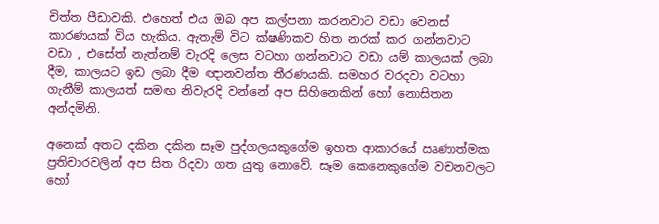චිත්ත පීඩාවකි. එහෙත් එය ඔබ අප කල්පනා කරනවාට වඩා වෙනස් කාරණයක් විය හැකිය. ඇතැම් විට ක්ෂණිකව හිත නරක් කර ගන්නවාට වඩා , එසේත් නැත්නම් වැරදි ලෙස වටහා ගන්නවාට වඩා යම් කාලයක් ලබා දීම, කාලයට ඉඩ ලබා දීම ඥානවන්ත තීරණයකි. සමහර වරදවා වටහා ගැනීම් කාලයත් සමඟ නිවැරදි වන්නේ අප සිහිනෙකින් හෝ නොසිතන අන්දමිනි.

අනෙක් අතට දකින දකින සෑම පුද්ගලයකුගේම ඉහත ආකාරයේ ඍණාත්මක ප්‍රතිචාරවලින් අප සිත රිදවා ගත යුතු නොවේ. සෑම කෙනෙකුගේම වචනවලට හෝ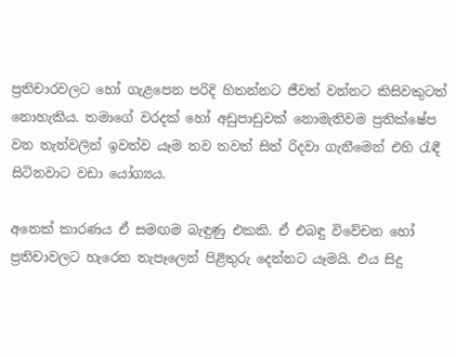ප්‍රතිචාරවලට හෝ ගැළපෙන පරිදි හිතන්නට ජීවත් වන්නට කිසිවකුටත් නොහැකිය. තමාගේ වරදක් හෝ අඩුපාඩුවක් නොමැතිවම ප්‍රතික්ෂේප වන තැන්වලින් ඉවත්ව යෑම තව තවත් සිත් රිදවා ගැනීමෙන් එහි රැඳී සිටිනවාට වඩා යෝග්‍යය.

අනෙක් කාරණය ඒ සමඟම බැඳුණු එකකි. ඒ එබඳු විවේචන හෝ ප්‍රතිචාවලට හැරෙන තැපෑලෙන් පිළිතුරු දෙන්නට යෑමයි. එය සිදු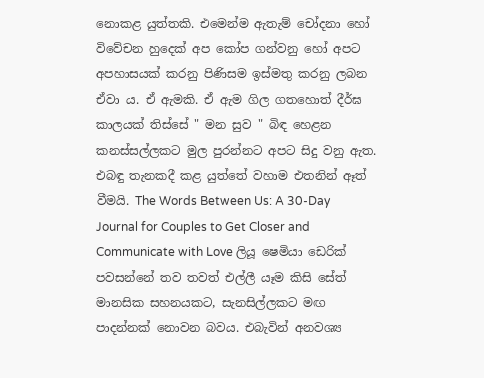නොකළ යුත්තකි. එමෙන්ම ඇතැම් චෝදනා හෝ විවේචන හුදෙක් අප කෝප ගන්වනු හෝ අපට අපහාසයක් කරනු පිණිසම ඉස්මතු කරනු ලබන ඒවා ය. ඒ ඇමකි. ඒ ඇම ගිල ගතහොත් දීර්ඝ කාලයක් තිස්සේ " මන සුව " බිඳ හෙළන කනස්සල්ලකට මුල පුරන්නට අපට සිදු වනු ඇත. එබඳු තැනකදී කළ යුත්තේ වහාම එතනින් ඈත් වීමයි. The Words Between Us: A 30-Day Journal for Couples to Get Closer and Communicate with Love ලියූ ෂෙමියා ඩෙරික් පවසන්නේ තව තවත් එල්ලී යෑම කිසි සේත් මානසික සහනයකට, සැනසිල්ලකට මඟ පාදන්නක් නොවන බවය. එබැවින් අනවශ්‍ය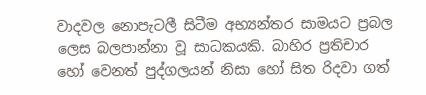වාදවල නොපැටලී සිටීම අභ්‍යන්තර සාමයට ප්‍රබල ලෙස බලපාන්නා වූ සාධකයකි. බාහිර ප්‍රතිචාර හෝ වෙනත් පුද්ගලයන් නිසා හෝ සිත රිදවා ගත්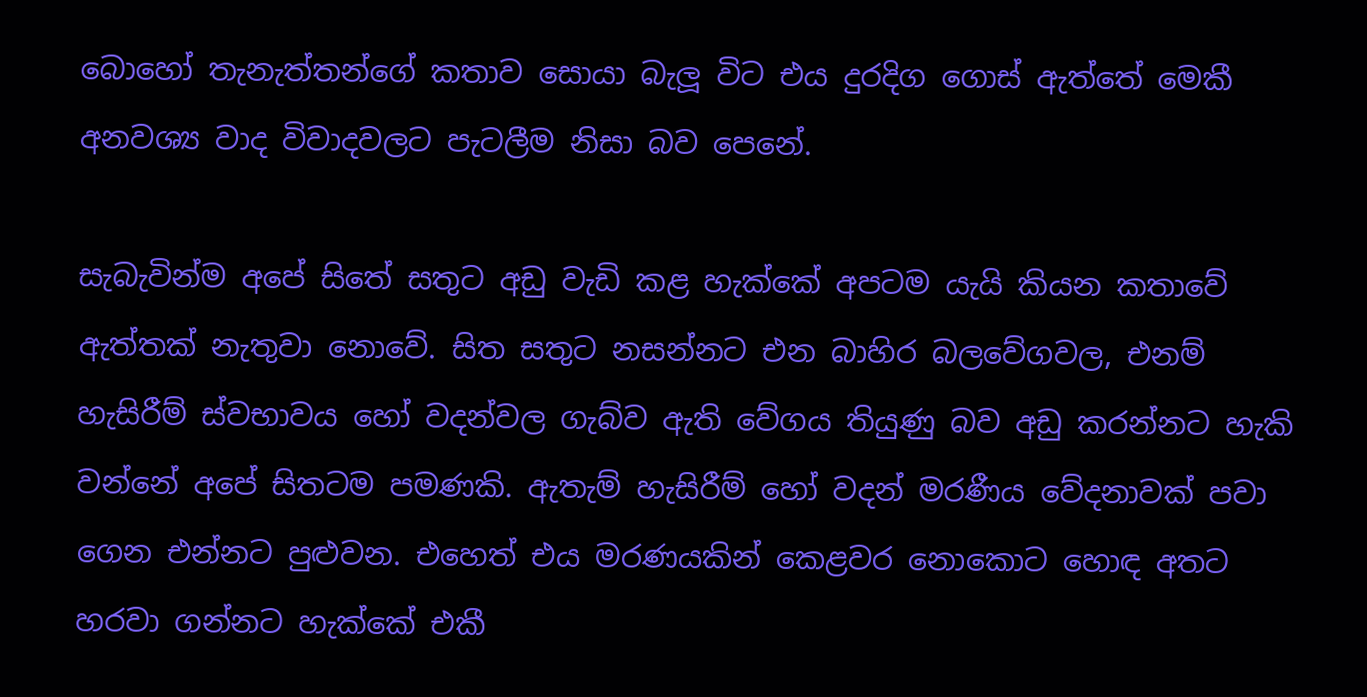බොහෝ තැනැත්තන්ගේ කතාව සොයා බැලූ විට එය දුරදිග ගොස් ඇත්තේ මෙකී අනවශ්‍ය වාද විවාදවලට පැටලීම නිසා බව පෙනේ.

සැබැවින්ම අපේ සිතේ සතුට අඩු වැඩි කළ හැක්කේ අපටම යැයි කියන කතාවේ ඇත්තක් නැතුවා නොවේ. සිත සතුට නසන්නට එන බාහිර බලවේගවල, එනම් හැසිරීම් ස්වභාවය හෝ වදන්වල ගැබ්ව ඇති වේගය තියුණු බව අඩු කරන්නට හැකි වන්නේ අපේ සිතටම පමණකි. ඇතැම් හැසිරීම් හෝ වදන් මරණීය වේදනාවක් පවා ගෙන එන්නට පුළුවන. එහෙත් එය මරණයකින් කෙළවර නොකොට හොඳ අතට හරවා ගන්නට හැක්කේ එකී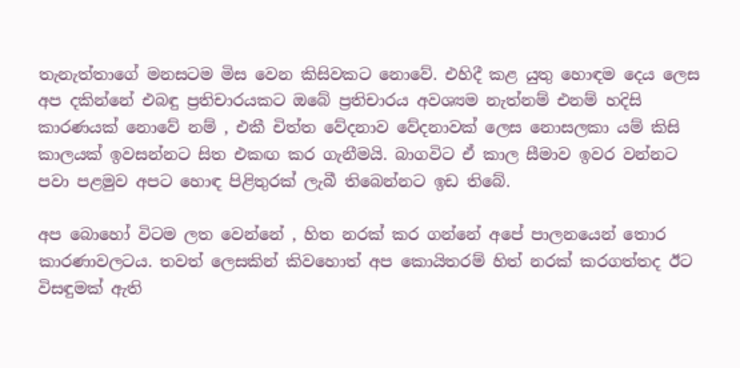තැනැත්තාගේ මනසටම මිස වෙන කිසිවකට නොවේ. එහිදී කළ යුතු හොඳම දෙය ලෙස අප දකින්නේ එබඳු ප්‍රතිචාරයකට ඔබේ ප්‍රතිචාරය අවශ්‍යම නැත්නම් එනම් හදිසි කාරණයක් නොවේ නම් , එකී චිත්ත වේදනාව වේදනාවක් ලෙස නොසලකා යම් කිසි කාලයක් ඉවසන්නට සිත එකඟ කර ගැනීමයි. බාගවිට ඒ කාල සීමාව ඉවර වන්නට පවා පළමුව අපට හොඳ පිළිතුරක් ලැබී තිබෙන්නට ඉඩ තිබේ.

අප බොහෝ විටම ලත වෙන්නේ , හිත නරක් කර ගන්නේ අපේ පාලනයෙන් තොර කාරණාවලටය. තවත් ලෙසකින් කිවහොත් අප කොයිතරම් හිත් නරක් කරගත්තද ඊට විසඳුමක් ඇති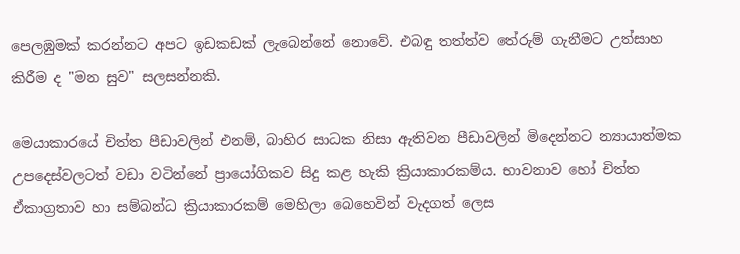පෙලඹුමක් කරන්නට අපට ඉඩකඩක් ලැබෙන්නේ නොවේ. එබඳු තත්ත්ව තේරුම් ගැනීමට උත්සාහ කිරීම ද "මන සුව" සලසන්නකි.

මෙයාකාරයේ චිත්ත පීඩාවලින් එනම්, බාහිර සාධක නිසා ඇතිවන පීඩාවලින් මිදෙන්නට න්‍යායාත්මක උපදෙස්වලටත් වඩා වටින්නේ ප්‍රායෝගිකව සිදු කළ හැකි ක්‍රියාකාරකම්ය. භාවනාව හෝ චිත්ත ඒකාග්‍රතාව හා සම්බන්ධ ක්‍රියාකාරකම් මෙහිලා බෙහෙවින් වැදගත් ලෙස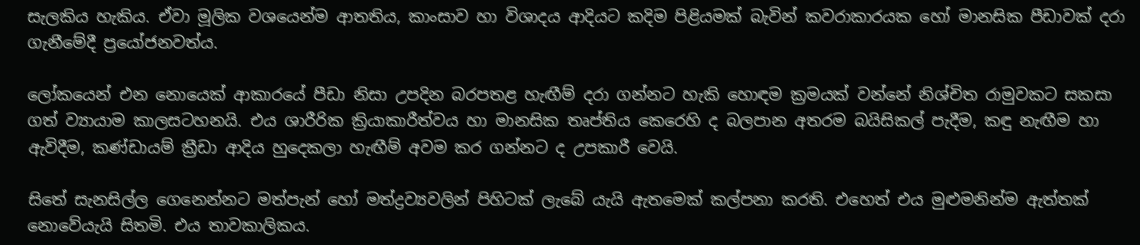සැලකිය හැකිය. ඒවා මූලික වශයෙන්ම ආතතිය, කාංසාව හා විශාදය ආදියට කදිම පිළියමක් බැවින් කවරාකාරයක හෝ මානසික පීඩාවක් දරා ගැනීමේදී ප්‍රයෝජනවත්ය.

ලෝකයෙන් එන නොයෙක් ආකාරයේ පීඩා නිසා උපදින බරපතළ හැඟීම් දරා ගන්නට හැකි හොඳම ක්‍රමයක් වන්නේ නිශ්චිත රාමුවකට සකසා ගත් ව්‍යායාම කාලසටහනයි. එය ශාරීරික ක්‍රියාකාරීත්වය හා මානසික තෘප්තිය කෙරෙහි ද බලපාන අතරම බයිසිකල් පැදීම, කඳු නැඟීම හා ඇවිදීම, කණ්ඩායම් ක්‍රීඩා ආදිය හුදෙකලා හැඟීම් අවම කර ගන්නට ද උපකාරී වෙයි.

සිතේ සැනසිල්ල ගෙනෙන්නට මත්පැන් හෝ මත්ද්‍රව්‍යවලින් පිහිටක් ලැබේ යැයි ඇතමෙක් කල්පනා කරති. එහෙත් එය මුළුමනින්ම ඇත්තක් නොවේයැයි සිතමි. එය තාවකාලිකය.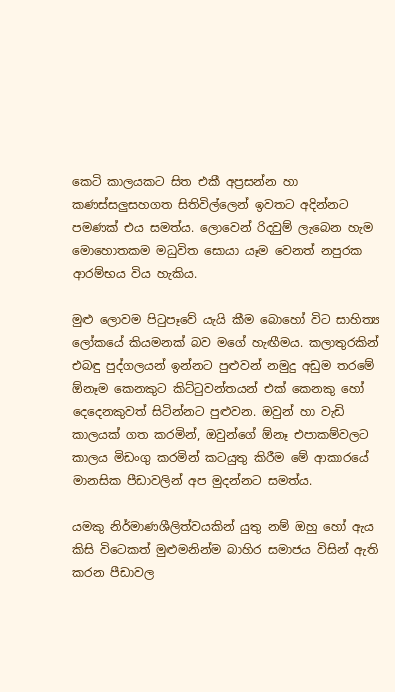කෙටි කාලයකට සිත එකී අප්‍රසන්න හා කණස්සලුසහගත සිතිවිල්ලෙන් ඉවතට අදින්නට පමණක් එය සමත්ය. ලොවෙන් රිදවුම් ලැබෙන හැම මොහොතකම මධුවිත සොයා යෑම වෙනත් නපුරක ආරම්භය විය හැකිය.

මුළු ලොවම පිටුපෑවේ යැයි කීම බොහෝ විට සාහිත්‍ය ලෝකයේ කියමනක් බව මගේ හැඟීමය. කලාතුරකින් එබඳු පුද්ගලයන් ඉන්නට පුළුවන් නමුදු අඩුම තරමේ ඕනෑම කෙනකුට කිට්ටුවන්තයන් එක් කෙනකු හෝ දෙදෙනකුවත් සිටින්නට පුළුවන. ඔවුන් හා වැඩි කාලයක් ගත කරමින්, ඔවුන්ගේ ඕනෑ එපාකම්වලට කාලය මිඩංගු කරමින් කටයුතු කිරීම මේ ආකාරයේ මානසික පීඩාවලින් අප මුදන්නට සමත්ය.

යමකු නිර්මාණශීලිත්වයකින් යුතු නම් ඔහු හෝ ඇය කිසි විටෙකත් මුළුමනින්ම බාහිර සමාජය විසින් ඇති කරන පීඩාවල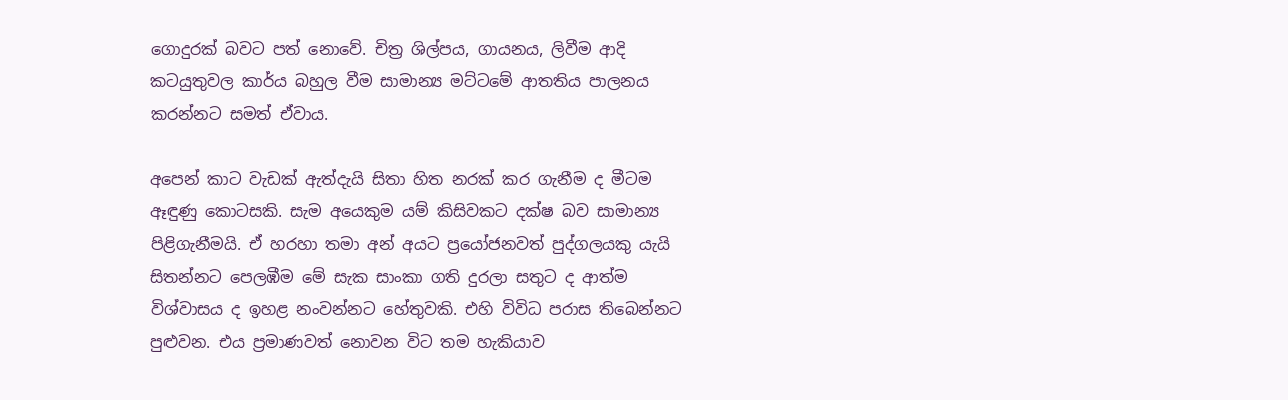ගොදුරක් බවට පත් නොවේ. චිත්‍ර ශිල්පය, ගායනය, ලිවීම ආදි කටයුතුවල කාර්ය බහුල වීම සාමාන්‍ය මට්ටමේ ආතතිය පාලනය කරන්නට සමත් ඒවාය.

අපෙන් කාට වැඩක් ඇත්දැයි සිතා හිත නරක් කර ගැනීම ද මීටම ඈඳුණු කොටසකි. සැම අයෙකුම යම් කිසිවකට දක්ෂ බව සාමාන්‍ය පිළිගැනීමයි. ඒ හරහා තමා අන් අයට ප්‍රයෝජනවත් පුද්ගලයකු යැයි සිතන්නට පෙලඹීම මේ සැක සාංකා ගති දුරලා සතුට ද ආත්ම විශ්වාසය ද ඉහළ නංවන්නට හේතුවකි. එහි විවිධ පරාස තිබෙන්නට පුළුවන. එය ප්‍රමාණවත් නොවන විට තම හැකියාව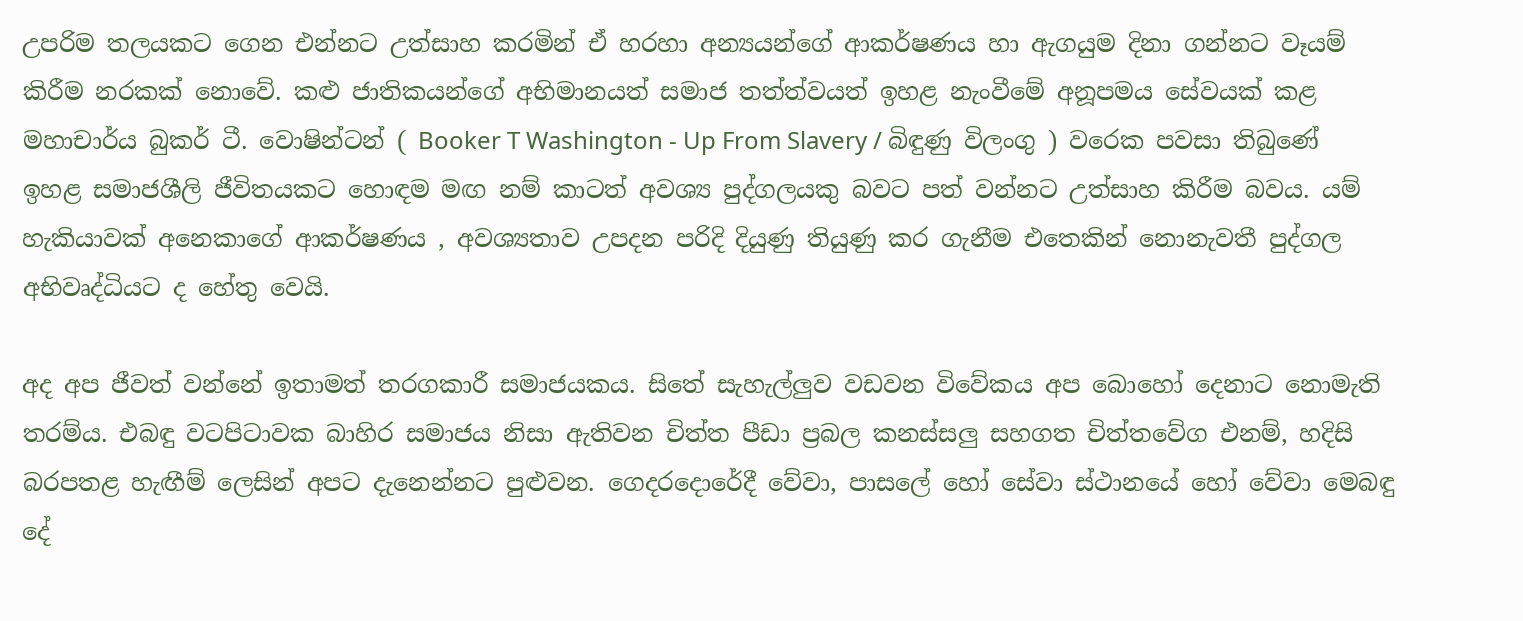උපරිම තලයකට ගෙන එන්නට උත්සාහ කරමින් ඒ හරහා අන්‍යයන්ගේ ආකර්ෂණය හා ඇගයුම දිනා ගන්නට වෑයම් කිරීම නරකක් නොවේ. කළු ජාතිකයන්ගේ අභිමානයත් සමාජ තත්ත්වයත් ඉහළ නැංවීමේ අනූපමය සේවයක් කළ මහාචාර්ය බුකර් ටී. වොෂින්ටන් ( Booker T Washington - Up From Slavery / බිඳුණු විලංගු ) වරෙක පවසා තිබුණේ ඉහළ සමාජශීලි ජීවිතයකට හොඳම මඟ නම් කාටත් අවශ්‍ය පුද්ගලයකු බවට පත් වන්නට උත්සාහ කිරීම බවය. යම් හැකියාවක් අනෙකාගේ ආකර්ෂණය , අවශ්‍යතාව උපදන පරිදි දියුණු තියුණු කර ගැනීම එතෙකින් නොනැවතී පුද්ගල අභිවෘද්ධියට ද හේතු වෙයි.

අද අප ජීවත් වන්නේ ඉතාමත් තරගකාරී සමාජයකය. සිතේ සැහැල්ලුව වඩවන විවේකය අප බොහෝ දෙනාට නොමැති තරම්ය. එබඳු වටපිටාවක බාහිර සමාජය නිසා ඇතිවන චිත්ත පීඩා ප්‍රබල කනස්සලු සහගත චිත්තවේග එනම්, හදිසි බරපතළ හැඟීම් ලෙසින් අපට දැනෙන්නට පුළුවන. ගෙදරදොරේදී වේවා, පාසලේ හෝ සේවා ස්ථානයේ හෝ වේවා මෙබඳු දේ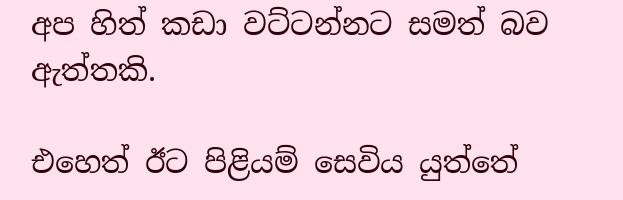අප හිත් කඩා වට්ටන්නට සමත් බව ඇත්තකි.

එහෙත් ඊට පිළියම් සෙවිය යුත්තේ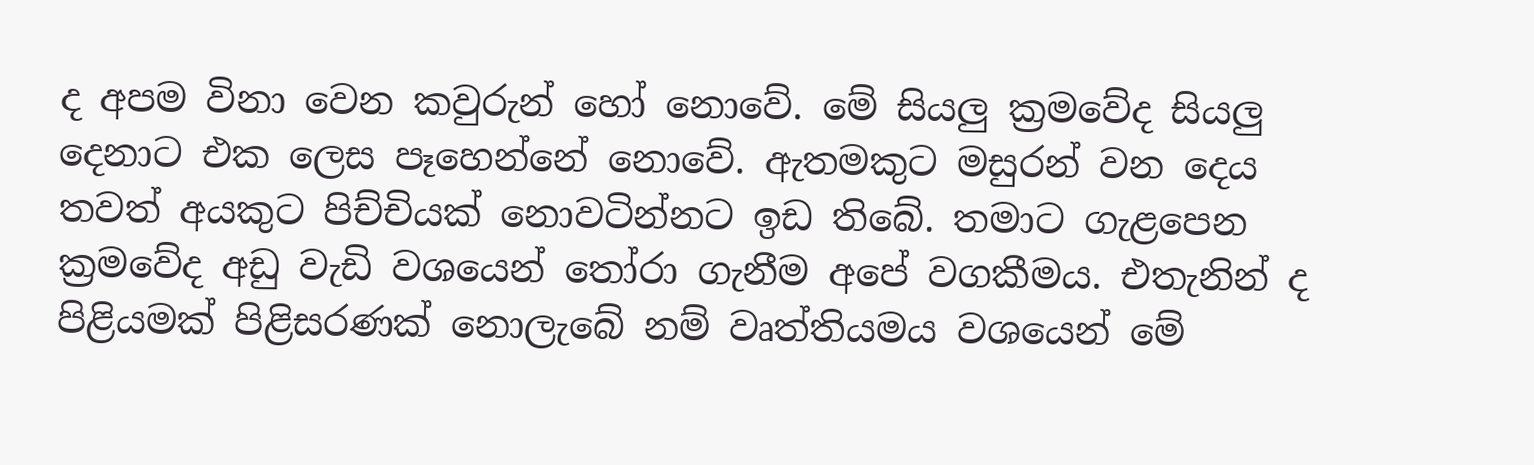ද අපම විනා වෙන කවුරුන් හෝ නොවේ. මේ සියලු ක්‍රමවේද සියලු දෙනාට එක ලෙස පෑහෙන්නේ නොවේ. ඇතමකුට මසුරන් වන දෙය තවත් අයකුට පිච්චියක් නොවටින්නට ඉඩ තිබේ. තමාට ගැළපෙන ක්‍රමවේද අඩු වැඩි වශයෙන් තෝරා ගැනීම අපේ වගකීමය. එතැනින් ද පිළියමක් පිළිසරණක් නොලැබේ නම් වෘත්තියමය වශයෙන් මේ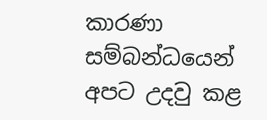කාරණා සම්බන්ධයෙන් අපට උදවු කළ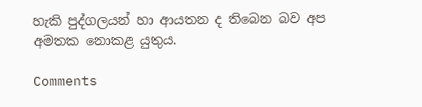හැකි පුද්ගලයන් හා ආයතන ද තිබෙන බව අප අමතක නොකළ යුතුය.

Comments